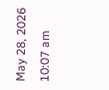May 28, 2026 10:07 am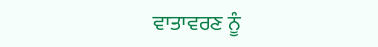ਵਾਤਾਵਰਣ ਨੂੰ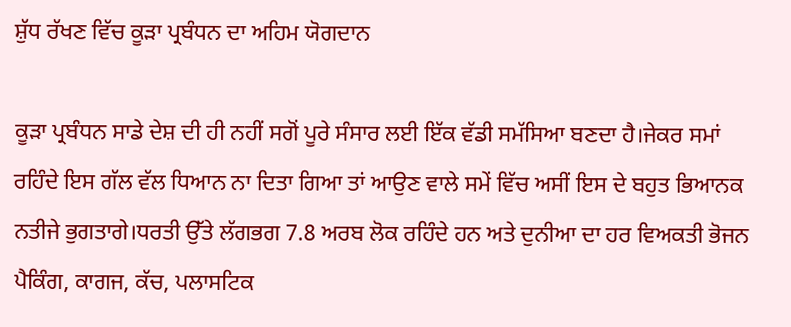ਸ਼ੁੱਧ ਰੱਖਣ ਵਿੱਚ ਕੂੜਾ ਪ੍ਰਬੰਧਨ ਦਾ ਅਹਿਮ ਯੋਗਦਾਨ

ਕੂੜਾ ਪ੍ਰਬੰਧਨ ਸਾਡੇ ਦੇਸ਼ ਦੀ ਹੀ ਨਹੀਂ ਸਗੋਂ ਪੂਰੇ ਸੰਸਾਰ ਲਈ ਇੱਕ ਵੱਡੀ ਸਮੱਸਿਆ ਬਣਦਾ ਹੈ।ਜੇਕਰ ਸਮਾਂ ਰਹਿੰਦੇ ਇਸ ਗੱਲ ਵੱਲ ਧਿਆਨ ਨਾ ਦਿਤਾ ਗਿਆ ਤਾਂ ਆਉਣ ਵਾਲੇ ਸਮੇਂ ਵਿੱਚ ਅਸੀਂ ਇਸ ਦੇ ਬਹੁਤ ਭਿਆਨਕ ਨਤੀਜੇ ਭੁਗਤਾਗੇ।ਧਰਤੀ ਉੱਤੇ ਲੱਗਭਗ 7.8 ਅਰਬ ਲੋਕ ਰਹਿੰਦੇ ਹਨ ਅਤੇ ਦੁਨੀਆ ਦਾ ਹਰ ਵਿਅਕਤੀ ਭੋਜਨ ਪੈਕਿੰਗ, ਕਾਗਜ, ਕੱਚ, ਪਲਾਸਟਿਕ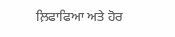ਲ਼ਿਫਾਫਿਆ ਅਤੇ ਹੋਰ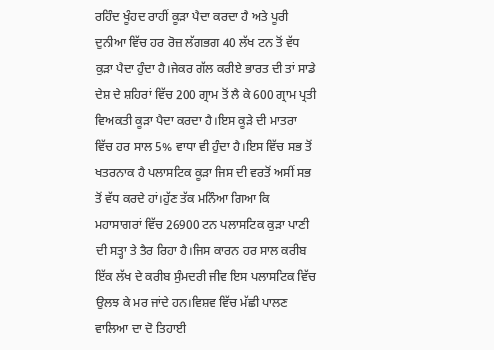ਰਹਿੰਦ ਖੂੰਹਦ ਰਾਹੀਂ ਕੂੜਾ ਪੈਦਾ ਕਰਦਾ ਹੈ ਅਤੇ ਪੂਰੀ ਦੁਨੀਆ ਵਿੱਚ ਹਰ ਰੋਜ਼ ਲੱਗਭਗ 40 ਲੱਖ ਟਨ ਤੋਂ ਵੱਧ ਕੁੜਾ ਪੈਦਾ ਹੁੰਦਾ ਹੈ।ਜੇਕਰ ਗੱਲ ਕਰੀਏ ਭਾਰਤ ਦੀ ਤਾਂ ਸਾਡੇ ਦੇਸ਼ ਦੇ ਸ਼ਹਿਰਾਂ ਵਿੱਚ 200 ਗ੍ਰਾਮ ਤੋਂ ਲੈ ਕੇ 600 ਗ੍ਰਾਮ ਪ੍ਰਤੀ ਵਿਅਕਤੀ ਕੂੜਾ ਪੈਦਾ ਕਰਦਾ ਹੈ।ਇਸ ਕੂੜੇ ਦੀ ਮਾਤਰਾ ਵਿੱਚ ਹਰ ਸਾਲ 5% ਵਾਧਾ ਵੀ ਹੁੰਦਾ ਹੈ।ਇਸ ਵਿੱਚ ਸਭ ਤੋਂ ਖਤਰਨਾਕ ਹੈ ਪਲਾਸਟਿਕ ਕੂੜਾ ਜਿਸ ਦੀ ਵਰਤੋਂ ਅਸੀਂ ਸਭ ਤੋਂ ਵੱਧ ਕਰਦੇ ਹਾਂ।ਹੁੱਣ ਤੱਕ ਮਨਿੰਆ ਗਿਆ ਕਿ ਮਹਾਸਾਗਰਾਂ ਵਿੱਚ 26900 ਟਨ ਪਲਾਸਟਿਕ ਕੁੜਾ ਪਾਣੀ ਦੀ ਸਤ੍ਹਾ ਤੇ ਤੈਰ ਰਿਹਾ ਹੈ।ਜਿਸ ਕਾਰਨ ਹਰ ਸਾਲ ਕਰੀਬ ਇੱਕ ਲੱਖ ਦੇ ਕਰੀਬ ਸੁੰਮਦਰੀ ਜੀਵ ਇਸ ਪਲਾਸਟਿਕ ਵਿੱਚ ਉਲਝ ਕੇ ਮਰ ਜਾਂਦੇ ਹਨ।ਵਿਸ਼ਵ ਵਿੱਚ ਮੱਛੀ ਪਾਲਣ ਵਾਲਿਆ ਦਾ ਦੋ ਤਿਹਾਈ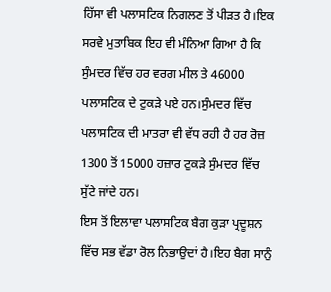ਹਿੱਸਾ ਵੀ ਪਲਾਸਟਿਕ ਨਿਗਲਣ ਤੋਂ ਪੀੜਤ ਹੈ।ਇਕ ਸਰਵੇ ਮੁਤਾਬਿਕ ਇਹ ਵੀ ਮੰਨਿਆ ਗਿਆ ਹੈ ਕਿ ਸੁੰਮਦਰ ਵਿੱਚ ਹਰ ਵਰਗ ਮੀਲ ਤੇ 46000 ਪਲਾਸਟਿਕ ਦੇ ਟੁਕੜੇ ਪਏ ਹਨ।ਸੁੰਮਦਰ ਵਿੱਚ ਪਲਾਸਟਿਕ ਦੀ ਮਾਤਰਾ ਵੀ ਵੱਧ ਰਹੀ ਹੈ ਹਰ ਰੋਜ਼ 1300 ਤੋਂ 15000 ਹਜ਼ਾਰ ਟੁਕੜੇ ਸੁੰਮਦਰ ਵਿੱਚ ਸੁੱਟੇ ਜਾਂਦੇ ਹਨ।
ਇਸ ਤੋਂ ਇਲਾਵਾ ਪਲਾਸਟਿਕ ਬੈਗ ਕੁੜਾ ਪ੍ਰਦੂਸ਼ਨ ਵਿੱਚ ਸਭ ਵੱਡਾ ਰੋਲ ਨਿਭਾਉਦਾਂ ਹੈ।ਇਹ ਬੈਗ ਸਾਨੁੰ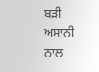ਬੜੀ ਅਸਾਨੀ ਨਾਲ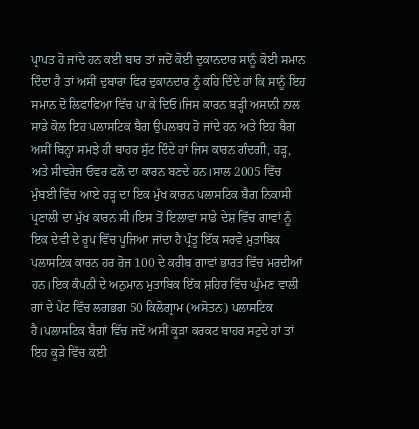ਪ੍ਰਾਪਤ ਹੋ ਜਾਂਦੇ ਹਨ ਕਈ ਬਾਰ ਤਾਂ ਜਦੋਂ ਕੋਈ ਦੁਕਾਨਦਾਰ ਸਾਨੂੰ ਕੋਈ ਸਮਾਨ ਦਿੰਦਾ ਹੈ ਤਾਂ ਅਸੀਂ ਦੁਬਾਰਾ ਫਿਰ ਦੁਕਾਨਦਾਰ ਨੂੰ ਕਹਿ ਦਿੰਦੇ ਹਾਂ ਕਿ ਸਾਨੂੰ ਇਹ ਸਮਾਨ ਦੋ ਲਿਫਾਫਿਆ ਵਿੱਚ ਪਾ ਕੇ ਦਿਓ।ਜਿਸ ਕਾਰਨ ਬੜ੍ਹੀ ਅਸਾਨੀ ਨਾਲ ਸਾਡੇ ਕੋਲ ਇਹ ਪਲਾਸਟਿਕ ਬੈਗ ਉਪਲਬਧ ਹੋ ਜਾਂਦੇ ਹਨ ਅਤੇ ਇਹ ਬੈਗ ਅਸੀਂ ਬਿਨ੍ਹਾ ਸਮਝੇ ਹੀ ਬਾਹਰ ਸੁੱਟ ਦਿੰਦੇ ਹਾਂ ਜਿਸ ਕਾਰਨ ਗੰਦਗੀ, ਹੜ੍ਹ, ਅਤੇ ਸੀਵਰੇਜ ਓਵਰ ਫਲੋ ਦਾ ਕਾਰਨ ਬਣਦੇ ਹਨ।ਸਾਲ 2005 ਵਿੱਚ ਮੁੰਬਈ ਵਿੱਚ ਆਏ ਹੜ੍ਹ ਦਾ ਇਕ ਮੁੱਖ ਕਾਰਨ ਪਲਾਸਟਿਕ ਬੈਗ ਨਿਕਾਸੀ ਪ੍ਰਣਾਲੀ ਦਾ ਮੁੱਖ ਕਾਰਨ ਸੀ।ਇਸ ਤੋਂ ਇਲਾਵਾ ਸਾਡੇ ਦੇਸ਼ ਵਿੱਚ ਗਾਵਾਂ ਨੂੰ ਇਕ ਦੇਵੀ ਦੇ ਰੂਪ ਵਿੱਚ ਪੂਜਿਆ ਜਾਂਦਾ ਹੈ ਪ੍ਰੰਤੂ ਇੱਕ ਸਰਵੇ ਮੁਤਾਬਿਕ ਪਲਾਸਟਿਕ ਕਾਰਨ ਹਰ ਰੋਜ 100 ਦੇ ਕਰੀਬ ਗਾਵਾਂ ਭਾਰਤ ਵਿੱਚ ਮਰਦੀਆਂ ਹਨ।ਇਕ ਕੰਪਨੀ ਦੇ ਅਨੁਮਾਨ ਮੁਤਾਬਿਕ ਇੱਕ ਸ਼ਹਿਰ ਵਿੱਚ ਘੁੰਮਣ ਵਾਲੀ ਗਾਂ ਦੇ ਪੇਟ ਵਿੱਚ ਲਗਭਗ 50 ਕਿਲੋਗ੍ਰਾਮ (ਅਸੋਤਨ) ਪਲਾਸਟਿਕ ਹੈ।ਪਲਾਸਟਿਕ ਬੈਗਾਂ ਵਿੱਚ ਜਦੋਂ ਅਸੀਂ ਕੂੜਾ ਕਰਕਟ ਬਾਹਰ ਸਟੁਦੇ ਹਾਂ ਤਾਂ ਇਹ ਕੂੜੇ ਵਿੱਚ ਕਈ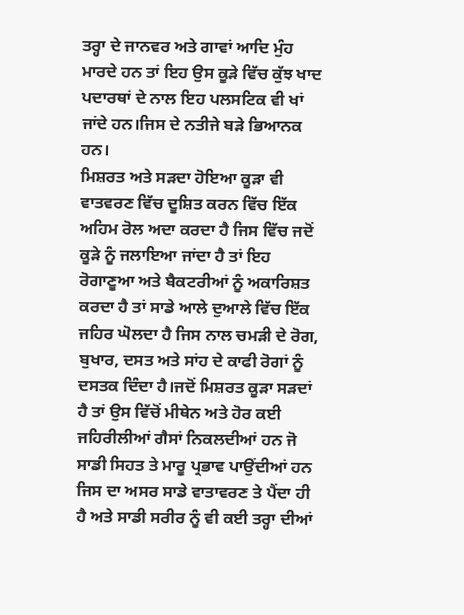ਤਰ੍ਹਾ ਦੇ ਜਾਨਵਰ ਅਤੇ ਗਾਵਾਂ ਆਦਿ ਮੁੰਹ ਮਾਰਦੇ ਹਨ ਤਾਂ ਇਹ ਉਸ ਕੂੜੇ ਵਿੱਚ ਕੁੱਝ ਖਾਦ ਪਦਾਰਥਾਂ ਦੇ ਨਾਲ ਇਹ ਪਲਸਟਿਕ ਵੀ ਖਾਂ ਜਾਂਦੇ ਹਨ।ਜਿਸ ਦੇ ਨਤੀਜੇ ਬੜੇ ਭਿਆਨਕ ਹਨ।
ਮਿਸ਼ਰਤ ਅਤੇ ਸੜਦਾ ਹੋਇਆ ਕੂੜਾ ਵੀ ਵਾਤਵਰਣ ਵਿੱਚ ਦੂਸ਼ਿਤ ਕਰਨ ਵਿੱਚ ਇੱਕ ਅਹਿਮ ਰੋਲ ਅਦਾ ਕਰਦਾ ਹੈ ਜਿਸ ਵਿੱਚ ਜਦੋਂ ਕੂੜੇ ਨੂੰ ਜਲਾਇਆ ਜਾਂਦਾ ਹੈ ਤਾਂ ਇਹ ਰੋਗਾਣੂਆ ਅਤੇ ਬੈਕਟਰੀਆਂ ਨੂੰ ਅਕਾਰਿਸ਼ਤ ਕਰਦਾ ਹੈ ਤਾਂ ਸਾਡੇ ਆਲੇ ਦੁਆਲੇ ਵਿੱਚ ਇੱਕ ਜਹਿਰ ਘੋਲਦਾ ਹੈ ਜਿਸ ਨਾਲ ਚਮੜੀ ਦੇ ਰੋਗ, ਬੁਖਾਰ, ਦਸਤ ਅਤੇ ਸਾਂਹ ਦੇ ਕਾਫੀ ਰੋਗਾਂ ਨੂੰ ਦਸਤਕ ਦਿੰਦਾ ਹੈ।ਜਦੋਂ ਮਿਸ਼ਰਤ ਕੂੜਾ ਸੜਦਾਂ ਹੈ ਤਾਂ ਉਸ ਵਿੱਚੋਂ ਮੀਥੇਨ ਅਤੇ ਹੋਰ ਕਈ ਜਹਿਰੀਲੀਆਂ ਗੈਸਾਂ ਨਿਕਲਦੀਆਂ ਹਨ ਜੋ ਸਾਡੀ ਸਿਹਤ ਤੇ ਮਾਰੂ ਪ੍ਰਭਾਵ ਪਾਉਂਦੀਆਂ ਹਨ ਜਿਸ ਦਾ ਅਸਰ ਸਾਡੇ ਵਾਤਾਵਰਣ ਤੇ ਪੈਂਦਾ ਹੀ ਹੈ ਅਤੇ ਸਾਡੀ ਸਰੀਰ ਨੂੰ ਵੀ ਕਈ ਤਰ੍ਹਾ ਦੀਆਂ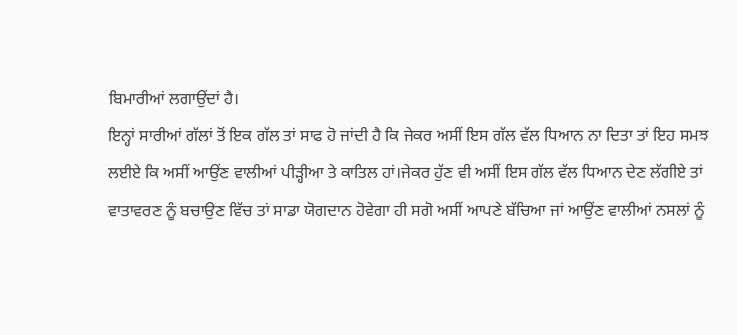ਬਿਮਾਰੀਆਂ ਲਗਾਉਂਦਾਂ ਹੈ।
ਇਨ੍ਹਾਂ ਸਾਰੀਆਂ ਗੱਲਾਂ ਤੋਂ ਇਕ ਗੱਲ ਤਾਂ ਸਾਫ ਹੋ ਜਾਂਦੀ ਹੈ ਕਿ ਜੇਕਰ ਅਸੀਂ ਇਸ ਗੱਲ ਵੱਲ ਧਿਆਨ ਨਾ ਦਿਤਾ ਤਾਂ ਇਹ ਸਮਝ ਲਈਏ ਕਿ ਅਸੀਂ ਆਉਂਣ ਵਾਲੀਆਂ ਪੀੜ੍ਹੀਆ ਤੇ ਕਾਤਿਲ ਹਾਂ।ਜੇਕਰ ਹੁੱਣ ਵੀ ਅਸੀਂ ਇਸ ਗੱਲ ਵੱਲ ਧਿਆਨ ਦੇਣ ਲੱਗੀਏ ਤਾਂ ਵਾਤਾਵਰਣ ਨੂੰ ਬਚਾਉਣ ਵਿੱਚ ਤਾਂ ਸਾਡਾ ਯੋਗਦਾਨ ਹੋਵੇਗਾ ਹੀ ਸਗੋ ਅਸੀਂ ਆਪਣੇ ਬੱਚਿਆ ਜਾਂ ਆਉਂਣ ਵਾਲੀਆਂ ਨਸਲਾਂ ਨੂੰ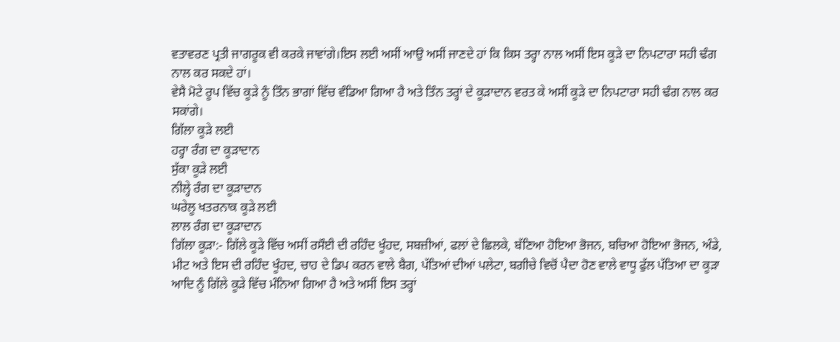ਵਤਾਵਰਣ ਪ੍ਰਤੀ ਜਾਗਰੂਕ ਵੀ ਕਰਕੇ ਜਾਵਾਂਗੇ।ਇਸ ਲਈ ਅਸੀਂ ਆਉ ਅਸੀਂ ਜਾਣਦੇ ਹਾਂ ਕਿ ਕਿਸ ਤਰ੍ਹਾ ਨਾਲ ਅਸੀਂ ਇਸ ਕੂੜੇ ਦਾ ਨਿਪਟਾਰਾ ਸਹੀ ਢੰਗ ਨਾਲ ਕਰ ਸਕਦੇ ਹਾਂ।
ਵੇਸੈ ਮੋਟੇ ਰੂਪ ਵਿੱਚ ਕੂੜੇ ਨੂੰ ਤਿੰਨ ਭਾਗਾਂ ਵਿੱਚ ਵੰਡਿਆ ਗਿਆ ਹੈ ਅਤੇ ਤਿੰਨ ਤਰ੍ਹਾਂ ਦੇ ਕੂੜਾਦਾਨ ਵਰਤ ਕੇ ਅਸੀਂ ਕੂੜੇ ਦਾ ਨਿਪਟਾਰਾ ਸਹੀ ਢੰਗ ਨਾਲ ਕਰ ਸਕਾਂਗੇ।
ਗਿੱਲਾ ਕੂੜੇ ਲਈ
ਹਰ੍ਹਾ ਰੰਗ ਦਾ ਕੂੜਾਦਾਨ
ਸੁੱਕਾ ਕੂੜੇ ਲਈ
ਨੀਲ੍ਹੇ ਰੰਗ ਦਾ ਕੂੜਾਦਾਨ
ਘਰੇਲੂ ਖਤਰਨਾਕ ਕੂੜੇ ਲਈ
ਲਾਲ ਰੰਗ ਦਾ ਕੂੜਾਦਾਨ
ਗਿੱਲਾ ਕੂੜਾ:- ਗਿੱਲੇ ਕੂੜੇ ਵਿੱਚ ਅਸੀਂ ਰਸੌਈ ਦੀ ਰਹਿੰਦ ਖੂੰਹਦ, ਸਬਜ਼ੀਆਂ, ਫਲਾਂ ਦੇ ਛਿਲਕੇ, ਬੱਣਿਆ ਹੋਇਆ ਭੋਜਨ, ਬਚਿਆ ਹੋਇਆ ਭੋਜਨ, ਅੰਡੇ, ਮੀਟ ਅਤੇ ਇਸ ਦੀ ਰਹਿੰਦ ਖੂੰਹਦ, ਚਾਹ ਦੇ ਡਿਪ ਕਰਨ ਵਾਲੇ ਬੈਗ, ਪੱਤਿਆਂ ਦੀਆਂ ਪਲੇਟਾ, ਬਗੀਚੇ ਵਿਚੋਂ ਪੈਦਾ ਹੋਣ ਵਾਲੇ ਵਾਧੂ ਫੁੱਲ ਪੱਤਿਆ ਦਾ ਕੂੜਾ ਆਦਿ ਨੂੰ ਗਿੱਲੇ ਕੂੜੇ ਵਿੱਚ ਮੰਨਿਆ ਗਿਆ ਹੈ ਅਤੇ ਅਸੀਂ ਇਸ ਤਰ੍ਹਾਂ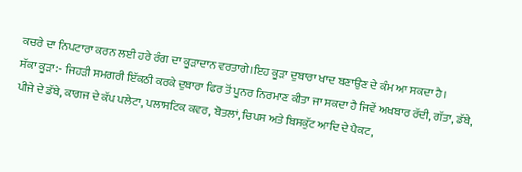ਕਚਰੇ ਦਾ ਨਿਪਟਾਰਾ ਕਰਨ ਲਈ ਹਰੇ ਰੰਗ ਦਾ ਕੂੜਾਦਾਨ ਵਰਤਾਗੇ।ਇਹ ਕੂੜਾ ਦੁਬਾਰਾ ਖਾਦ ਬਣਾਉਣ ਦੇ ਕੰਮ ਆ ਸਕਦਾ ਹੈ।
ਸੱਕਾ ਕੂੜਾ:- ਜਿਹੜੀ ਸਮਗਰੀ ਇੱਕਠੀ ਕਰਕੇ ਦੁਬਾਰਾ ਫਿਰ ਤੋਂ ਪੂਨਰ ਨਿਰਮਾਣ ਕੀਤਾ ਜਾ ਸਕਦਾ ਹੈ ਜਿਵੇਂ ਅਖਬਾਰ ਰੱਦੀ, ਗੱਤਾ, ਡੱਬੇ, ਪੀਜੇ ਦੇ ਡੱਬੇ, ਕਾਗਜ ਦੇ ਕੱਪ ਪਲੇਟਾ, ਪਲਾਸਟਿਕ ਕਵਰ, ਬੋਤਲਾਂ, ਚਿਪਸ ਅਤੇ ਬਿਸਕੁੱਟ ਆਦਿ ਦੇ ਪੈਕਟ,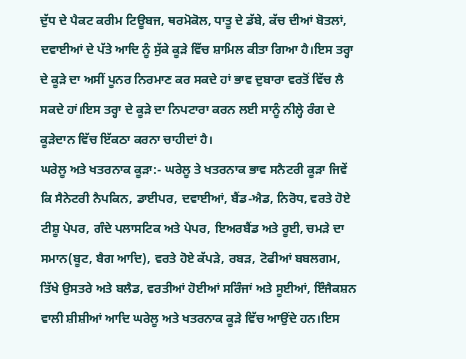ਦੁੱਧ ਦੇ ਪੈਕਟ ਕਰੀਮ ਟਿਊਬਜ, ਥਰਮੋਕੋਲ, ਧਾਤੂ ਦੇ ਡੱਬੇ, ਕੱਚ ਦੀਆਂ ਬੋਤਲਾਂ, ਦਵਾਈਆਂ ਦੇ ਪੱਤੇ ਆਦਿ ਨੂੰ ਸੁੱਕੇ ਕੂੜੇ ਵਿੱਚ ਸ਼ਾਮਿਲ ਕੀਤਾ ਗਿਆ ਹੈ।ਇਸ ਤਰ੍ਹਾ ਦੇ ਕੂੜੇ ਦਾ ਅਸੀਂ ਪੂਨਰ ਨਿਰਮਾਣ ਕਰ ਸਕਦੇ ਹਾਂ ਭਾਵ ਦੁਬਾਰਾ ਵਰਤੋਂ ਵਿੱਚ ਲੈ ਸਕਦੇ ਹਾਂ।ਇਸ ਤਰ੍ਹਾ ਦੇ ਕੂੜੇ ਦਾ ਨਿਪਟਾਰਾ ਕਰਨ ਲਈ ਸਾਨੂੰ ਨੀਲ੍ਹੇ ਰੰਗ ਦੇ ਕੂੜੇਦਾਨ ਵਿੱਚ ਇੱਕਠਾ ਕਰਨਾ ਚਾਹੀਦਾਂ ਹੈ।
ਘਰੇਲੂ ਅਤੇ ਖਤਰਨਾਕ ਕੂੜਾ:- ਘਰੇਲੂ ਤੇ ਖਤਰਨਾਕ ਭਾਵ ਸਨੈਟਰੀ ਕੂੜਾ ਜਿਵੇਂ ਕਿ ਸੈਨੇਟਰੀ ਨੈਪਕਿਨ, ਡਾਈਪਰ, ਦਵਾਈਆਂ, ਬੈਂਡ-ਐਡ, ਨਿਰੋਧ, ਵਰਤੇ ਹੋਏ ਟੀਸ਼ੂ ਪੇਪਰ, ਗੰਦੇ ਪਲਾਸਟਿਕ ਅਤੇ ਪੇਪਰ, ਇਅਰਬੈਂਡ ਅਤੇ ਰੂਈ, ਚਮੜੇ ਦਾ ਸਮਾਨ(ਬੂਟ, ਬੈਗ ਆਦਿ), ਵਰਤੇ ਹੋਏ ਕੱਪੜੇ, ਰਬੜ, ਟੋਫੀਆਂ ਬਬਲਗਮ, ਤਿੱਖੇ ਉਸਤਰੇ ਅਤੇ ਬਲੈਡ, ਵਰਤੀਆਂ ਹੋਈਆਂ ਸਰਿੰਜਾਂ ਅਤੇ ਸੂਈਆਂ, ਇੰਜੈਕਸ਼ਨ ਵਾਲੀ ਸ਼ੀਸ਼ੀਆਂ ਆਦਿ ਘਰੇਲੂ ਅਤੇ ਖਤਰਨਾਕ ਕੂੜੇ ਵਿੱਚ ਆਉਂਦੇ ਹਨ।ਇਸ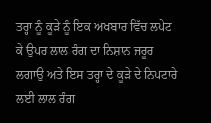ਤਰ੍ਹਾ ਨੂੰ ਕੂੜੇ ਨੂੰ ਇਕ ਅਖਬਾਰ ਵਿੱਚ ਲਪੇਟ ਕੇ ਉਪਰ ਲਾਲ ਰੰਗ ਦਾ ਨਿਸ਼ਾਨ ਜਰੂਰ ਲਗਾਉ ਅਤੇ ਇਸ ਤਰ੍ਹਾ ਦੇ ਕੂੜੇ ਦੇ ਨਿਪਟਾਰੇ ਲਈ ਲਾਲ ਰੰਗ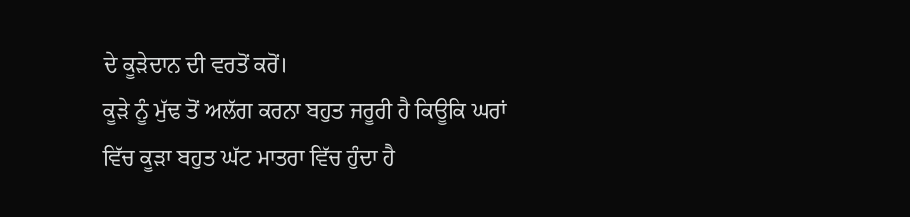ਦੇ ਕੂੜੇਦਾਨ ਦੀ ਵਰਤੋਂ ਕਰੋਂ।
ਕੂੜੇ ਨੂੰ ਮੁੱਢ ਤੋਂ ਅਲੱਗ ਕਰਨਾ ਬਹੁਤ ਜਰੂਰੀ ਹੈ ਕਿਊਕਿ ਘਰਾਂ ਵਿੱਚ ਕੂੜਾ ਬਹੁਤ ਘੱਟ ਮਾਤਰਾ ਵਿੱਚ ਹੁੰਦਾ ਹੈ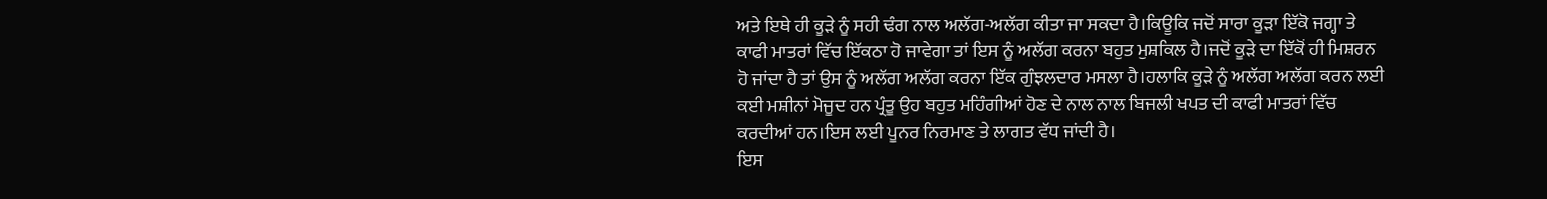ਅਤੇ ਇਥੇ ਹੀ ਕੂੜੇ ਨੂੰ ਸਹੀ ਢੰਗ ਨਾਲ ਅਲੱਗ-ਅਲੱਗ ਕੀਤਾ ਜਾ ਸਕਦਾ ਹੈ।ਕਿਊਕਿ ਜਦੋਂ ਸਾਰਾ ਕੂੜਾ ਇੱਕੋ ਜਗ੍ਹਾ ਤੇ ਕਾਫੀ ਮਾਤਰਾਂ ਵਿੱਚ ਇੱਕਠਾ ਹੋ ਜਾਵੇਗਾ ਤਾਂ ਇਸ ਨੂੰ ਅਲੱਗ ਕਰਨਾ ਬਹੁਤ ਮੁਸ਼ਕਿਲ ਹੈ।ਜਦੋਂ ਕੂੜੇ ਦਾ ਇੱਕੋਂ ਹੀ ਮਿਸ਼ਰਨ ਹੋ ਜਾਂਦਾ ਹੈ ਤਾਂ ਉਸ ਨੂੰ ਅਲੱਗ ਅਲੱਗ ਕਰਨਾ ਇੱਕ ਗੁੰਝਲਦਾਰ ਮਸਲਾ ਹੈ।ਹਲਾਕਿ ਕੂੜੇ ਨੂੰ ਅਲੱਗ ਅਲੱਗ ਕਰਨ ਲਈ ਕਈ ਮਸ਼ੀਨਾਂ ਮੋਜੂਦ ਹਨ ਪ੍ਰੰਤੂ ਉਹ ਬਹੁਤ ਮਹਿੰਗੀਆਂ ਹੋਣ ਦੇ ਨਾਲ ਨਾਲ ਬਿਜਲੀ ਖਪਤ ਦੀ ਕਾਫੀ ਮਾਤਰਾਂ ਵਿੱਚ ਕਰਦੀਆਂ ਹਨ।ਇਸ ਲਈ ਪੂਨਰ ਨਿਰਮਾਣ ਤੇ ਲਾਗਤ ਵੱਧ ਜਾਂਦੀ ਹੈ।
ਇਸ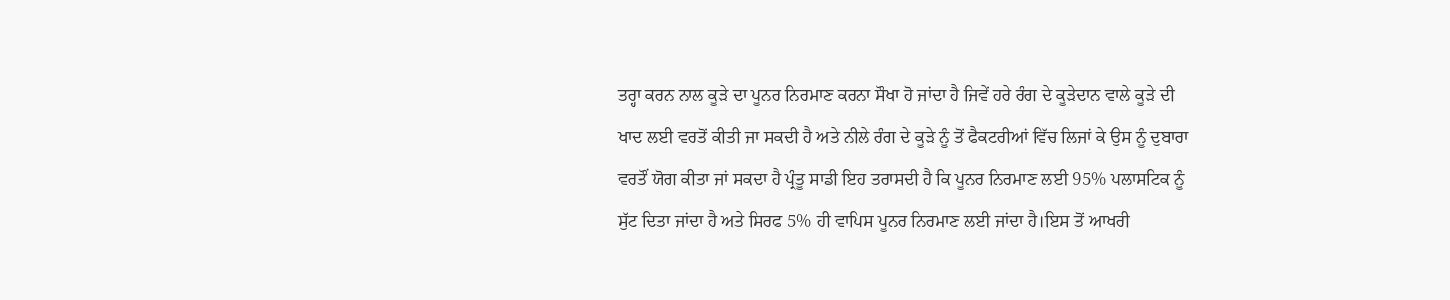ਤਰ੍ਹਾ ਕਰਨ ਨਾਲ ਕੂੜੇ ਦਾ ਪੂਨਰ ਨਿਰਮਾਣ ਕਰਨਾ ਸੌਖਾ ਹੋ ਜਾਂਦਾ ਹੈ ਜਿਵੇਂ ਹਰੇ ਰੰਗ ਦੇ ਕੂੜੇਦਾਨ ਵਾਲੇ ਕੂੜੇ ਦੀ ਖਾਦ ਲਈ ਵਰਤੋਂ ਕੀਤੀ ਜਾ ਸਕਦੀ ਹੈ ਅਤੇ ਨੀਲੇ ਰੰਗ ਦੇ ਕੂੜੇ ਨੂੰ ਤੋਂ ਫੈਕਟਰੀਆਂ ਵਿੱਚ ਲਿਜਾਂ ਕੇ ਉਸ ਨੂੰ ਦੁਬਾਰਾ ਵਰਤੌਂ ਯੋਗ ਕੀਤਾ ਜਾਂ ਸਕਦਾ ਹੈ ਪ੍ਰੰਤੂ ਸਾਡੀ ਇਹ ਤਰਾਸਦੀ ਹੈ ਕਿ ਪੂਨਰ ਨਿਰਮਾਣ ਲਈ 95% ਪਲਾਸਟਿਕ ਨੂੰ ਸੁੱਟ ਦਿਤਾ ਜਾਂਦਾ ਹੈ ਅਤੇ ਸਿਰਫ 5% ਹੀ ਵਾਪਿਸ ਪੂਨਰ ਨਿਰਮਾਣ ਲਈ ਜਾਂਦਾ ਹੈ।ਇਸ ਤੋਂ ਆਖਰੀ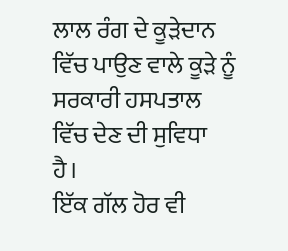ਲਾਲ ਰੰਗ ਦੇ ਕੂੜੇਦਾਨ ਵਿੱਚ ਪਾਉਣ ਵਾਲੇ ਕੂੜੇ ਨੂੰ ਸਰਕਾਰੀ ਹਸਪਤਾਲ ਵਿੱਚ ਦੇਣ ਦੀ ਸੁਵਿਧਾ ਹੈ।
ਇੱਕ ਗੱਲ ਹੋਰ ਵੀ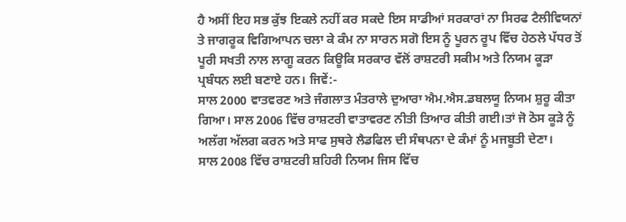ਹੈ ਅਸੀਂ ਇਹ ਸਭ ਕੁੱਝ ਇਕਲੇ ਨਹੀਂ ਕਰ ਸਕਦੇ ਇਸ ਸਾਡੀਆਂ ਸਰਕਾਰਾਂ ਨਾ ਸਿਰਫ ਟੈਲੀਵਿਯਨਾਂ ਤੇ ਜਾਗਰੂਕ ਵਿਗਿਆਪਨ ਚਲਾ ਕੇ ਕੰਮ ਨਾ ਸਾਰਨ ਸਗੋ ਇਸ ਨੂੰ ਪੂਰਨ ਰੂਪ ਵਿੱਚ ਹੇਠਲੇ ਪੱਧਰ ਤੋਂ ਪੂਰੀ ਸਖਤੀ ਨਾਲ ਲਾਗੂ ਕਰਨ ਕਿਊਕਿ ਸਰਕਾਰ ਵੱਲੋਂ ਰਾਸ਼ਟਰੀ ਸਕੀਮ ਅਤੇ ਨਿਯਮ ਕੂੜਾ ਪ੍ਰਬੰਧਨ ਲਈ ਬਣਾਏ ਹਨ। ਜਿਵੇਂ:-
ਸਾਲ 2000 ਵਾਤਵਰਣ ਅਤੇ ਜੰਗਲਾਤ ਮੰਤਰਾਲੇ ਦੁਆਰਾ ਐਮ.ਐਸ.ਡਬਲਯੂ ਨਿਯਮ ਸ਼ੁਰੂ ਕੀਤਾ ਗਿਆ। ਸਾਲ 2006 ਵਿੱਚ ਰਾਸ਼ਟਰੀ ਵਾਤਾਵਰਣ ਨੀਤੀ ਤਿਆਰ ਕੀਤੀ ਗਈ।ਤਾਂ ਜੋ ਠੋਸ ਕੂੜੇ ਨੂੰ ਅਲੱਗ ਅੱਲਗ ਕਰਨ ਅਤੇ ਸਾਫ ਸੁਥਰੇ ਲੈਡਫਿਲ ਦੀ ਸੰਥਪਨਾ ਦੇ ਕੰਮਾਂ ਨੂੰ ਮਜਬੂਤੀ ਦੇਣਾ।
ਸਾਲ 2008 ਵਿੱਚ ਰਾਸ਼ਟਰੀ ਸ਼ਹਿਰੀ ਨਿਯਮ ਜਿਸ ਵਿੱਚ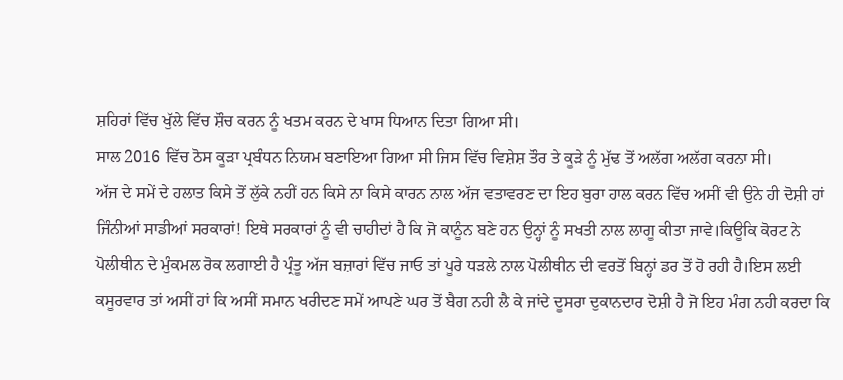ਸ਼ਹਿਰਾਂ ਵਿੱਚ ਖੁੱਲੇ ਵਿੱਚ ਸ਼ੌਚ ਕਰਨ ਨੂੰ ਖਤਮ ਕਰਨ ਦੇ ਖਾਸ ਧਿਆਨ ਦਿਤਾ ਗਿਆ ਸੀ।
ਸਾਲ 2016 ਵਿੱਚ ਠੋਸ ਕੂੜਾ ਪ੍ਰਬੰਧਨ ਨਿਯਮ ਬਣਾਇਆ ਗਿਆ ਸੀ ਜਿਸ ਵਿੱਚ ਵਿਸ਼ੇਸ਼ ਤੌਰ ਤੇ ਕੂੜੇ ਨੂੰ ਮੁੱਢ ਤੋਂ ਅਲੱਗ ਅਲੱਗ ਕਰਨਾ ਸੀ।
ਅੱਜ ਦੇ ਸਮੇਂ ਦੇ ਹਲਾਤ ਕਿਸੇ ਤੋਂ ਲੁੱਕੇ ਨਹੀਂ ਹਨ ਕਿਸੇ ਨਾ ਕਿਸੇ ਕਾਰਨ ਨਾਲ ਅੱਜ ਵਤਾਵਰਣ ਦਾ ਇਹ ਬੁਰਾ ਹਾਲ ਕਰਨ ਵਿੱਚ ਅਸੀਂ ਵੀ ਉਨੇ ਹੀ ਦੋਸ਼ੀ ਹਾਂ ਜਿੰਨੀਆਂ ਸਾਡੀਆਂ ਸਰਕਾਰਾਂ! ਇਥੇ ਸਰਕਾਰਾਂ ਨੂੰ ਵੀ ਚਾਹੀਦਾਂ ਹੈ ਕਿ ਜੋ ਕਾਨੂੰਨ ਬਣੇ ਹਨ ਉਨ੍ਹਾਂ ਨੂੰ ਸਖਤੀ ਨਾਲ ਲਾਗੂ ਕੀਤਾ ਜਾਵੇ।ਕਿਊਕਿ ਕੋਰਟ ਨੇ ਪੋਲੀਥੀਨ ਦੇ ਮੁੰਕਮਲ ਰੋਕ ਲਗਾਈ ਹੈ ਪ੍ਰੰਤੂ ਅੱਜ ਬਜ਼ਾਰਾਂ ਵਿੱਚ ਜਾਓ ਤਾਂ ਪੂਰੇ ਧੜਲੇ ਨਾਲ ਪੋਲੀਥੀਨ ਦੀ ਵਰਤੋਂ ਬਿਨ੍ਹਾਂ ਡਰ ਤੋਂ ਹੋ ਰਹੀ ਹੈ।ਇਸ ਲਈ ਕਸੂਰਵਾਰ ਤਾਂ ਅਸੀਂ ਹਾਂ ਕਿ ਅਸੀਂ ਸਮਾਨ ਖਰੀਦਣ ਸਮੇਂ ਆਪਣੇ ਘਰ ਤੋਂ ਬੈਗ ਨਹੀ ਲੈ ਕੇ ਜਾਂਦੇ ਦੂਸਰਾ ਦੁਕਾਨਦਾਰ ਦੋਸ਼ੀ ਹੈ ਜੋ ਇਹ ਮੰਗ ਨਹੀ ਕਰਦਾ ਕਿ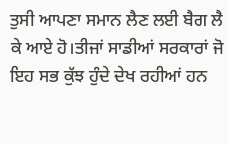ਤੁਸੀ ਆਪਣਾ ਸਮਾਨ ਲੈਣ ਲਈ ਬੈਗ ਲੈ ਕੇ ਆਏ ਹੋ।ਤੀਜਾਂ ਸਾਡੀਆਂ ਸਰਕਾਰਾਂ ਜੋ ਇਹ ਸਭ ਕੁੱਝ ਹੁੰਦੇ ਦੇਖ ਰਹੀਆਂ ਹਨ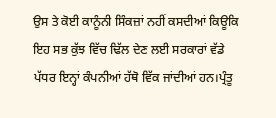ਉਸ ਤੇ ਕੋਈ ਕਾਨੂੰਨੀ ਸਿੰਕਜ਼ਾਂ ਨਹੀਂ ਕਸਦੀਆਂ ਕਿਊਕਿ ਇਹ ਸਭ ਕੁੱਝ ਵਿੱਚ ਢਿੱਲ ਦੇਣ ਲਈ ਸਰਕਾਰਾਂ ਵੱਡੇ ਪੱਧਰ ਇਨ੍ਹਾਂ ਕੰਪਨੀਆਂ ਹੱਥੋ ਵਿੱਕ ਜਾਂਦੀਆਂ ਹਨ।ਪ੍ਰੰਤੂ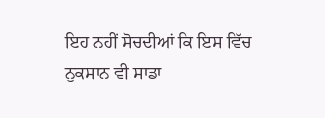ਇਹ ਨਹੀਂ ਸੋਚਦੀਆਂ ਕਿ ਇਸ ਵਿੱਚ ਨੁਕਸਾਨ ਵੀ ਸਾਡਾ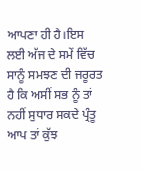ਆਪਣਾ ਹੀ ਹੈ।ਇਸ ਲਈ ਅੱਜ ਦੇ ਸਮੇਂ ਵਿੱਚ ਸਾਨੂੰ ਸਮਝਣ ਦੀ ਜਰੂਰਤ ਹੈ ਕਿ ਅਸੀਂ ਸਭ ਨੂੰ ਤਾਂ ਨਹੀਂ ਸੁਧਾਰ ਸਕਦੇ ਪ੍ਰੰਤੂ ਆਪ ਤਾਂ ਕੁੱਝ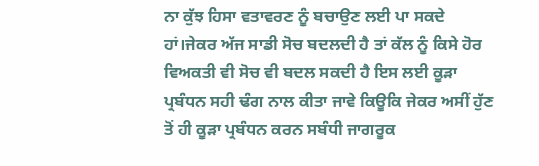ਨਾ ਕੁੱਝ ਹਿਸਾ ਵਤਾਵਰਣ ਨੂੰ ਬਚਾਉਣ ਲਈ ਪਾ ਸਕਦੇ ਹਾਂ।ਜੇਕਰ ਅੱਜ ਸਾਡੀ ਸੋਚ ਬਦਲਦੀ ਹੈ ਤਾਂ ਕੱਲ ਨੂੰ ਕਿਸੇ ਹੋਰ ਵਿਅਕਤੀ ਵੀ ਸੋਚ ਵੀ ਬਦਲ ਸਕਦੀ ਹੈ ਇਸ ਲਈ ਕੂੜਾ ਪ੍ਰਬੰਧਨ ਸਹੀ ਢੰਗ ਨਾਲ ਕੀਤਾ ਜਾਵੇ ਕਿਊਕਿ ਜੇਕਰ ਅਸੀਂ ਹੁੱਣ ਤੋਂ ਹੀ ਕੂੜਾ ਪ੍ਰਬੰਧਨ ਕਰਨ ਸਬੰਧੀ ਜਾਗਰੂਕ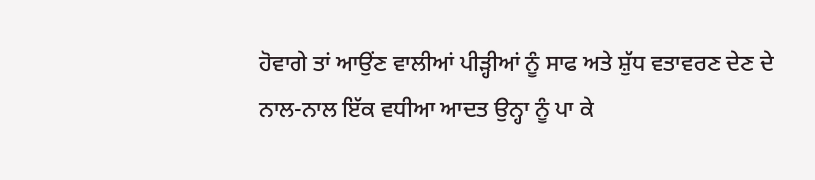ਹੋਵਾਗੇ ਤਾਂ ਆਉਂਣ ਵਾਲੀਆਂ ਪੀੜ੍ਹੀਆਂ ਨੂੰ ਸਾਫ ਅਤੇ ਸ਼ੁੱਧ ਵਤਾਵਰਣ ਦੇਣ ਦੇ ਨਾਲ-ਨਾਲ ਇੱਕ ਵਧੀਆ ਆਦਤ ਉਨ੍ਹਾ ਨੂੰ ਪਾ ਕੇ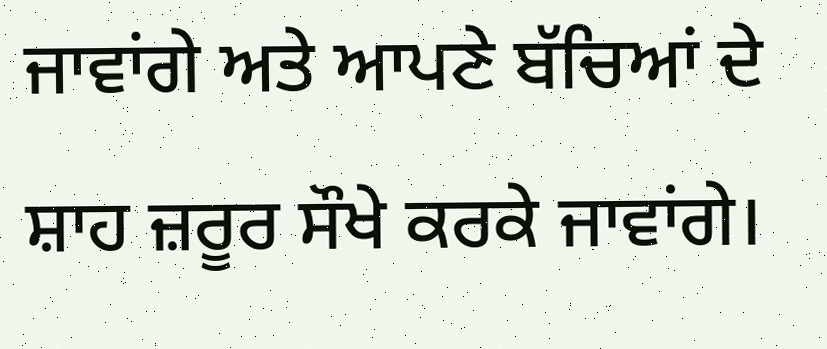ਜਾਵਾਂਗੇ ਅਤੇ ਆਪਣੇ ਬੱਚਿਆਂ ਦੇ ਸ਼ਾਹ ਜ਼ਰੂਰ ਸੌਖੇ ਕਰਕੇ ਜਾਵਾਂਗੇ।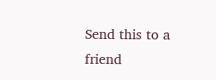Send this to a friend